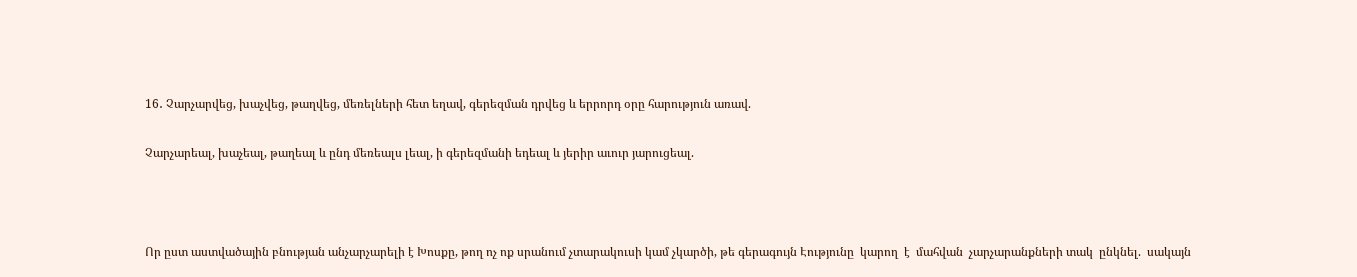16․ Չարչարվեց, խաչվեց, թաղվեց, մեռելների հետ եղավ, գերեզման դրվեց և երրորդ օրը հարություն առավ.

Չարչարեալ, խաչեալ, թաղեալ և ընդ մեռեալս լեալ, ի գերեզմանի եդեալ և յերիր աւուր յարուցեալ.



Որ ըստ աստվածային բնության անչարչարելի է Խոսքը, թող ոչ ոք սրանում չտարակուսի կամ չկարծի, թե գերագույն Էությունը  կարող  է  մահվան  չարչարանքների տակ  ընկնել.  սակայն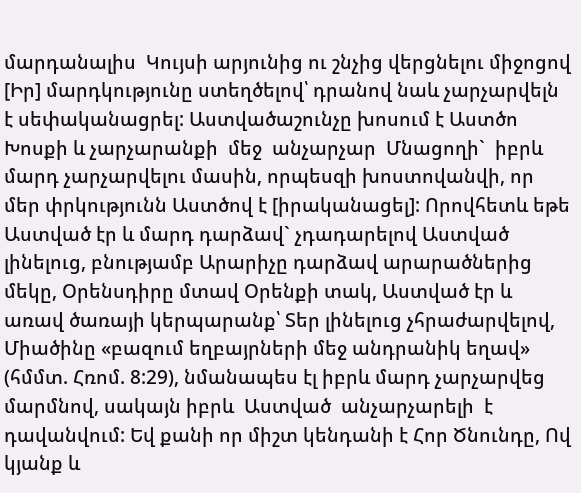մարդանալիս  Կույսի արյունից ու շնչից վերցնելու միջոցով [Իր] մարդկությունը ստեղծելով՝ դրանով նաև չարչարվելն է սեփականացրել: Աստվածաշունչը խոսում է Աստծո Խոսքի և չարչարանքի  մեջ  անչարչար  Մնացողի`  իբրև մարդ չարչարվելու մասին, որպեսզի խոստովանվի, որ մեր փրկությունն Աստծով է [իրականացել]: Որովհետև եթե Աստված էր և մարդ դարձավ` չդադարելով Աստված լինելուց, բնությամբ Արարիչը դարձավ արարածներից մեկը, Օրենսդիրը մտավ Օրենքի տակ, Աստված էր և առավ ծառայի կերպարանք՝ Տեր լինելուց չհրաժարվելով, Միածինը «բազում եղբայրների մեջ անդրանիկ եղավ» (հմմտ. Հռոմ. 8:29), նմանապես էլ իբրև մարդ չարչարվեց մարմնով, սակայն իբրև  Աստված  անչարչարելի  է  դավանվում: Եվ քանի որ միշտ կենդանի է Հոր Ծնունդը, Ով կյանք և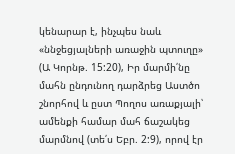կենարար է, ինչպես նաև «ննջեցյալների առաջին պտուղը» (Ա Կորնթ. 15:20), Իր մարմի՛նը մահն ընդունող դարձրեց Աստծո շնորհով և ըստ Պողոս առաքյալի՝ ամենքի համար մահ ճաշակեց մարմնով (տե՛ս Եբր. 2:9), որով էր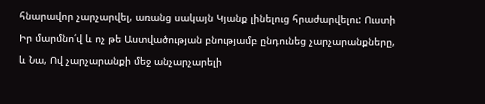հնարավոր չարչարվել, առանց սակայն Կյանք լինելուց հրաժարվելու: Ուստի Իր մարմնո՛վ և ոչ թե Աստվածության բնությամբ ընդունեց չարչարանքները, և Նա, Ով չարչարանքի մեջ անչարչարելի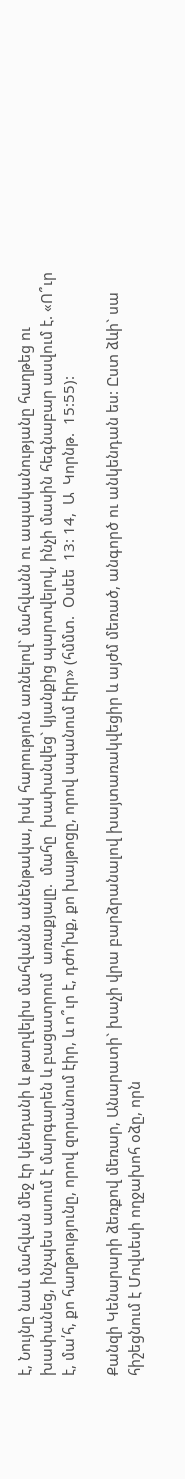է, Նույնը նաև մահվան մեջ էր կենդանի և թաղվելիս մահվանն անենթակա, իսկ հարություն առնելով` մահվանն ու ապականությանը հաղթեց ու խափանեց, ինչպես ասում է մարգարեն և բացատրում  առաքյալը.  մահը  խափանվեց` կյանքից պարտվելով, ինչի մասին հեգնաբար ասվում է. «Ո՞ւր է, մա՛հ, քո հաղթությունը, որով զորանում էիր, և ո՞ւր է, դժո՛խք, քո խայթոցը, որով սպանում էիր» (հմմտ.  Օսեե  13: 14,  Ա  Կորնթ.  15:55):

Քանզի Կենարարի ձեռքով մեռար, Անարատի` խաչի վրա բարձրանալով խայտառակվեցիր և այժմ մեռած, անգործ ու անկենդան ես: Ըստ ձևի` սա հիշեցնում է Մովսեսի ողջախոհ օձը, որն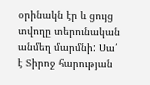օրինակն էր և ցույց տվողը տերունական անմեղ մարմնի: Սա՛ է Տիրոջ հարության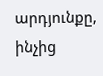արդյունքը, ինչից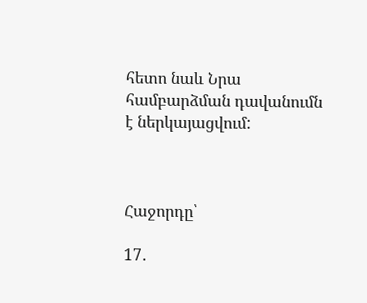հետո նաև Նրա համբարձման դավանումն է ներկայացվում:



Հաջորդը՝

17․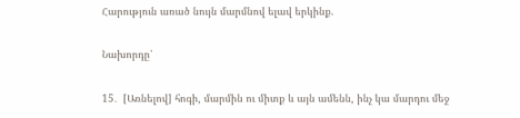Հարություն առած նույն մարմնով ելավ երկինք.

Նախորդը՝

15․  [Առնելով] հոգի, մարմին ու միտք և այն ամենն, ինչ կա մարդու մեջ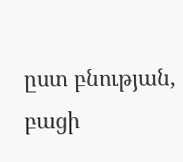ըստ բնության, բացի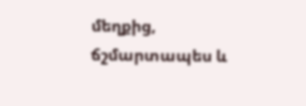մեղքից, ճշմարտապես և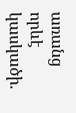առանց որևէ կասկածի.